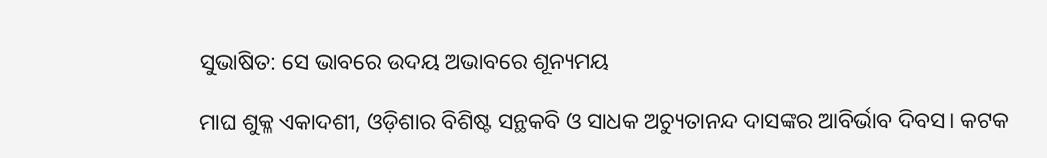ସୁଭାଷିତ: ସେ ଭାବରେ ଉଦୟ ଅଭାବରେ ଶୂନ୍ୟମୟ

ମାଘ ଶୁକ୍ଳ ଏକାଦଶୀ, ଓଡ଼ିଶାର ବିଶିଷ୍ଟ ସନ୍ଥକବି ଓ ସାଧକ ଅଚ୍ୟୁତାନନ୍ଦ ଦାସଙ୍କର ଆବିର୍ଭାବ ଦିବସ। କଟକ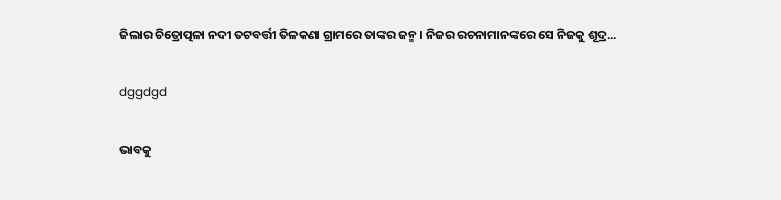ଜିଲାର ଚିତ୍ରୋତ୍ପଳା ନଦୀ ତଟବର୍ତ୍ତୀ ତିଳକଣା ଗ୍ରାମରେ ତାଙ୍କର ଜନ୍ମ। ନିଜର ରଚନାମାନଙ୍କରେ ସେ ନିଜକୁ ଶୂଦ୍ର...

dggdgd

ଭାବକୁ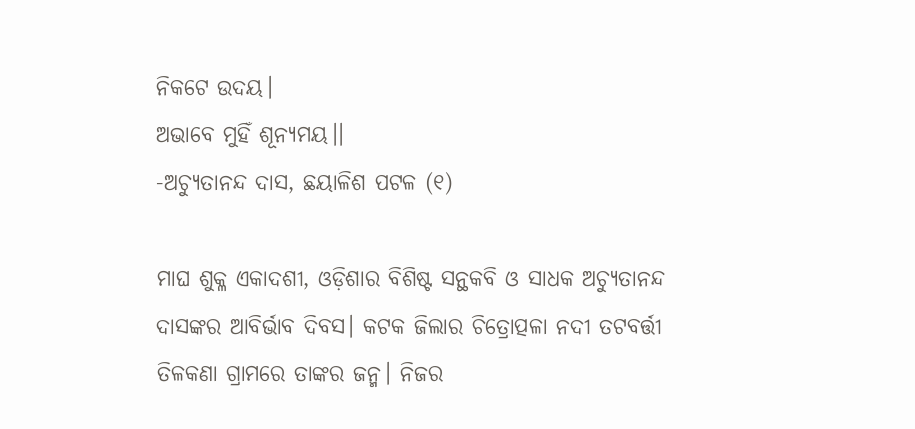ନିକଟେ ଉଦୟ।
ଅଭାବେ ମୁହିଁ ଶୂନ୍ୟମୟ।।
-ଅଚ୍ୟୁତାନନ୍ଦ ଦାସ, ଛୟାଳିଶ ପଟଳ (୧)

ମାଘ ଶୁକ୍ଳ ଏକାଦଶୀ, ଓଡ଼ିଶାର ବିଶିଷ୍ଟ ସନ୍ଥକବି ଓ ସାଧକ ଅଚ୍ୟୁତାନନ୍ଦ ଦାସଙ୍କର ଆବିର୍ଭାବ ଦିବସ। କଟକ ଜିଲାର ଚିତ୍ରୋତ୍ପଳା ନଦୀ ତଟବର୍ତ୍ତୀ ତିଳକଣା ଗ୍ରାମରେ ତାଙ୍କର ଜନ୍ମ। ନିଜର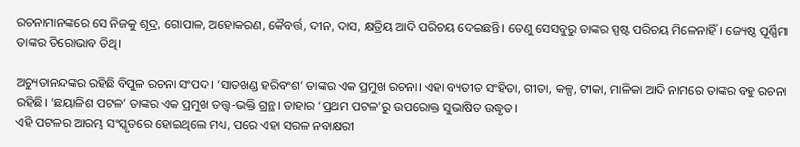ରଚନାମାନଙ୍କରେ ସେ ନିଜକୁ ଶୂଦ୍ର, ଗୋପାଳ, ଅହୋକରଣ, କୈବର୍ତ୍ତ, ଦୀନ, ଦାସ, କ୍ଷତ୍ରିୟ ଆଦି ପରିଚୟ ଦେଇଛନ୍ତି। ତେଣୁ ସେସବୁରୁ ତାଙ୍କର ସ୍ପଷ୍ଟ ପରିଚୟ ମିଳେନାହିଁ। ଜ୍ୟେଷ୍ଠ ପୂର୍ଣ୍ଣିମା ତାଙ୍କର ତିରୋଭାବ ତିଥି।

ଅଚ୍ୟୁତାନନ୍ଦଙ୍କର ରହିଛି ବିପୁଳ ରଚନା ସଂପଦ। ‘ସାତଖଣ୍ଡ ହରିବଂଶ’ ତାଙ୍କର ଏକ ପ୍ରମୁଖ ରଚନା। ଏହା ବ୍ୟତୀତ ସଂହିତା, ଗୀତା, କଳ୍ପ, ଟୀକା, ମାଳିକା ଆଦି ନାମରେ ତାଙ୍କର ବହୁ ରଚନା ରହିଛି। ‘ଛୟାଳିଶ ପଟଳ’ ତାଙ୍କର ଏକ ପ୍ରମୁଖ ତତ୍ତ୍ବ-ଭକ୍ତି ଗ୍ରନ୍ଥ। ତାହାର ‘ପ୍ରଥମ ପଟଳ’ରୁ ଉପରୋକ୍ତ ସୁଭାଷିତ ଉଦ୍ଧୃତ।
ଏହି ପଟଳର ଆରମ୍ଭ ସଂସ୍କୃତରେ ହୋଇଥିଲେ ମଧ୍ୟ, ପରେ ଏହା ସରଳ ନବାକ୍ଷରୀ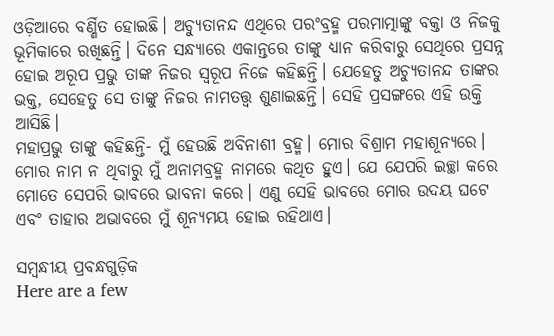ଓଡ଼ିଆରେ ବର୍ଣ୍ଣିତ ହୋଇଛି। ଅଚ୍ୟୁତାନନ୍ଦ ଏଥିରେ ପରଂବ୍ରହ୍ମ ପରମାତ୍ମାଙ୍କୁ ବକ୍ତା ଓ ନିଜକୁ ଭୂମିକାରେ ରଖିଛନ୍ତି। ଦିନେ ସନ୍ଧ୍ୟାରେ ଏକାନ୍ତରେ ତାଙ୍କୁ ଧ୍ୟାନ କରିବାରୁ ସେଥିରେ ପ୍ରସନ୍ନ ହୋଇ ଅରୂପ ପ୍ରଭୁ ତାଙ୍କ ନିଜର ସ୍ବରୂପ ‌ନିଜେ ‌କହିଛନ୍ତି। ଯେହେତୁ ଅଚ୍ୟୁତାନନ୍ଦ ତାଙ୍କର ଭକ୍ତ, ସେହେତୁ ସେ ତାଙ୍କୁ ନିଜର ନାମତତ୍ତ୍ବ ଶୁଣାଇଛନ୍ତି। ସେହି ପ୍ରସଙ୍ଗରେ ଏହି ଉକ୍ତି ଆସିଛି।
ମହାପ୍ରଭୁ ତାଙ୍କୁ କହିଛନ୍ତି- ମୁଁ ହେଉଛି ଅବିନାଶୀ ବ୍ରହ୍ମ। ମୋର ବିଶ୍ରାମ ମହାଶୂନ୍ୟରେ। ମୋର ନାମ ନ ଥିବାରୁ ମୁଁ ଅନାମବ୍ରହ୍ମ ନାମରେ କଥିତ ହୁଏ। ଯେ ଯେପରି ଇଚ୍ଛା କରେ ମୋତେ ସେପରି ଭାବରେ ଭାବନା କରେ। ଏଣୁ ସେହି ଭାବରେ ମୋର ଉଦୟ ଘଟେ ଏବଂ ତାହାର ଅଭାବରେ ମୁଁ ଶୂନ୍ୟମୟ ହୋଇ ରହିଥାଏ।

ସମ୍ବନ୍ଧୀୟ ପ୍ରବନ୍ଧଗୁଡ଼ିକ
Here are a few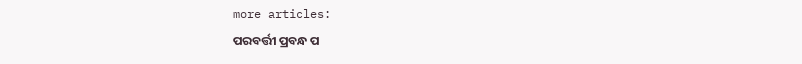more articles:
ପରବର୍ତ୍ତୀ ପ୍ରବନ୍ଧ ପ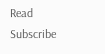Read
Subscribe